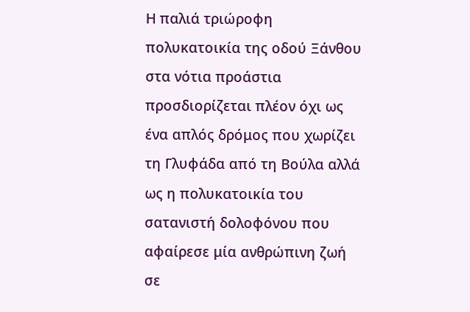Η παλιά τριώροφη πολυκατοικία της οδού Ξάνθου στα νότια προάστια προσδιορίζεται πλέον όχι ως ένα απλός δρόμος που χωρίζει τη Γλυφάδα από τη Βούλα αλλά ως η πολυκατοικία του σατανιστή δολοφόνου που αφαίρεσε μία ανθρώπινη ζωή σε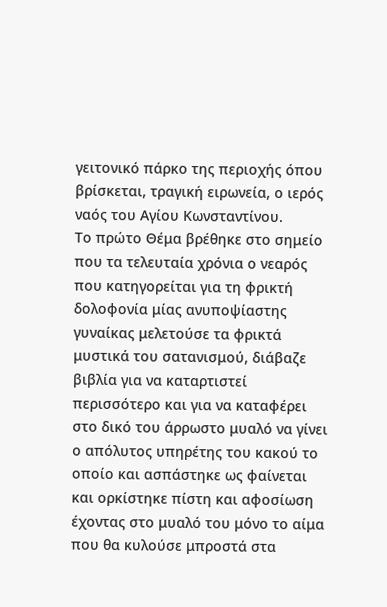γειτονικό πάρκο της περιοχής όπου βρίσκεται, τραγική ειρωνεία, ο ιερός ναός του Αγίου Κωνσταντίνου.
Το πρώτο Θέμα βρέθηκε στο σημείο που τα τελευταία χρόνια ο νεαρός που κατηγορείται για τη φρικτή δολοφονία μίας ανυποψίαστης γυναίκας μελετούσε τα φρικτά μυστικά του σατανισμού, διάβαζε βιβλία για να καταρτιστεί περισσότερο και για να καταφέρει στο δικό του άρρωστο μυαλό να γίνει ο απόλυτος υπηρέτης του κακού το οποίο και ασπάστηκε ως φαίνεται και ορκίστηκε πίστη και αφοσίωση έχοντας στο μυαλό του μόνο το αίμα που θα κυλούσε μπροστά στα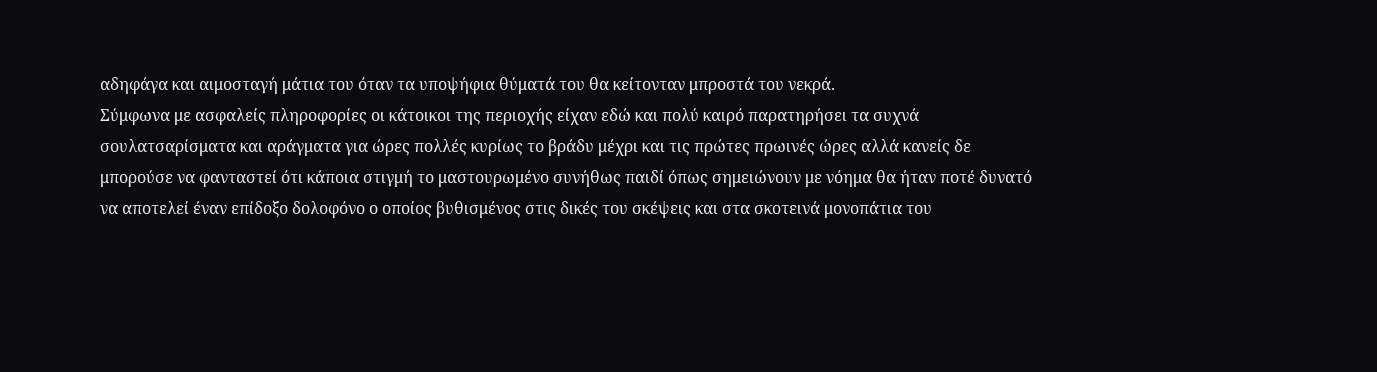αδηφάγα και αιμοσταγή μάτια του όταν τα υποψήφια θύματά του θα κείτονταν μπροστά του νεκρά.
Σύμφωνα με ασφαλείς πληροφορίες οι κάτοικοι της περιοχής είχαν εδώ και πολύ καιρό παρατηρήσει τα συχνά σουλατσαρίσματα και αράγματα για ώρες πολλές κυρίως το βράδυ μέχρι και τις πρώτες πρωινές ώρες αλλά κανείς δε μπορούσε να φανταστεί ότι κάποια στιγμή το μαστουρωμένο συνήθως παιδί όπως σημειώνουν με νόημα θα ήταν ποτέ δυνατό να αποτελεί έναν επίδοξο δολοφόνο ο οποίος βυθισμένος στις δικές του σκέψεις και στα σκοτεινά μονοπάτια του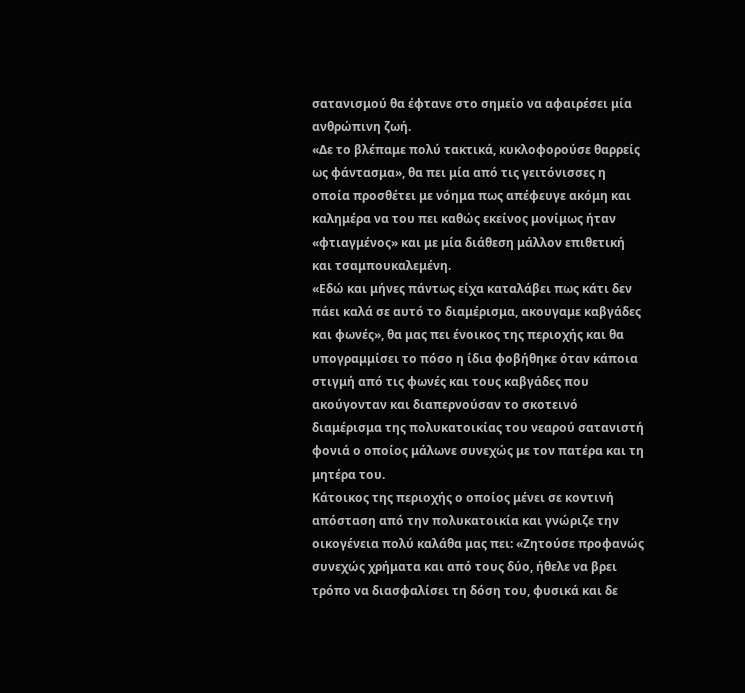σατανισμού θα έφτανε στο σημείο να αφαιρέσει μία ανθρώπινη ζωή.
«Δε το βλέπαμε πολύ τακτικά, κυκλοφορούσε θαρρείς ως φάντασμα», θα πει μία από τις γειτόνισσες η οποία προσθέτει με νόημα πως απέφευγε ακόμη και καλημέρα να του πει καθώς εκείνος μονίμως ήταν «φτιαγμένος» και με μία διάθεση μάλλον επιθετική και τσαμπουκαλεμένη.
«Εδώ και μήνες πάντως είχα καταλάβει πως κάτι δεν πάει καλά σε αυτό το διαμέρισμα, ακουγαμε καβγάδες και φωνές», θα μας πει ένοικος της περιοχής και θα υπογραμμίσει το πόσο η ίδια φοβήθηκε όταν κάποια στιγμή από τις φωνές και τους καβγάδες που ακούγονταν και διαπερνούσαν το σκοτεινό διαμέρισμα της πολυκατοικίας του νεαρού σατανιστή φονιά ο οποίος μάλωνε συνεχώς με τον πατέρα και τη μητέρα του.
Κάτοικος της περιοχής ο οποίος μένει σε κοντινή απόσταση από την πολυκατοικία και γνώριζε την οικογένεια πολύ καλάθα μας πει: «Ζητούσε προφανώς συνεχώς χρήματα και από τους δύο, ήθελε να βρει τρόπο να διασφαλίσει τη δόση του, φυσικά και δε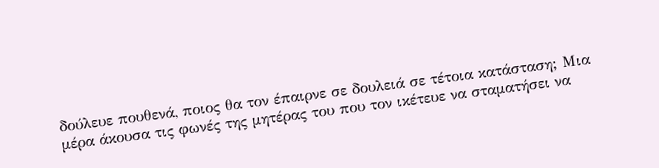δούλευε πουθενά, ποιος θα τον έπαιρνε σε δουλειά σε τέτοια κατάσταση; Μια μέρα άκουσα τις φωνές της μητέρας του που τον ικέτευε να σταματήσει να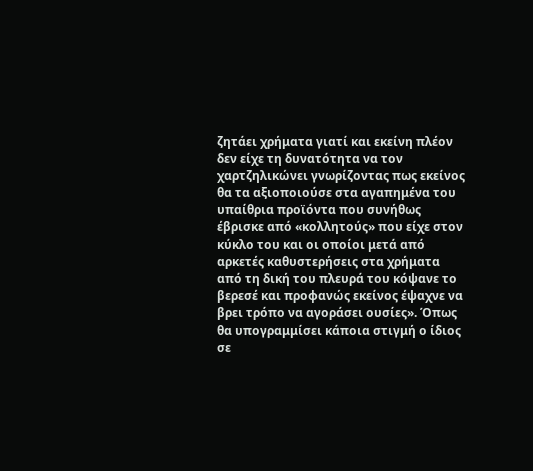ζητάει χρήματα γιατί και εκείνη πλέον δεν είχε τη δυνατότητα να τον χαρτζηλικώνει γνωρίζοντας πως εκείνος θα τα αξιοποιούσε στα αγαπημένα του υπαίθρια προϊόντα που συνήθως έβρισκε από «κολλητούς» που είχε στον κύκλο του και οι οποίοι μετά από αρκετές καθυστερήσεις στα χρήματα από τη δική του πλευρά του κόψανε το βερεσέ και προφανώς εκείνος έψαχνε να βρει τρόπο να αγοράσει ουσίες». Όπως θα υπογραμμίσει κάποια στιγμή ο ίδιος σε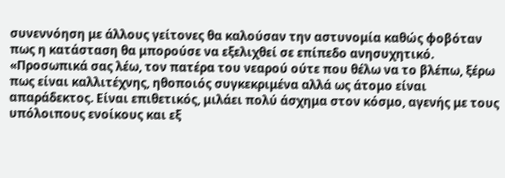συνεννόηση με άλλους γείτονες θα καλούσαν την αστυνομία καθώς φοβόταν πως η κατάσταση θα μπορούσε να εξελιχθεί σε επίπεδο ανησυχητικό. «Προσωπικά σας λέω, τον πατέρα του νεαρού ούτε που θέλω να το βλέπω, ξέρω πως είναι καλλιτέχνης, ηθοποιός συγκεκριμένα αλλά ως άτομο είναι απαράδεκτος. Είναι επιθετικός, μιλάει πολύ άσχημα στον κόσμο, αγενής με τους υπόλοιπους ενοίκους και εξ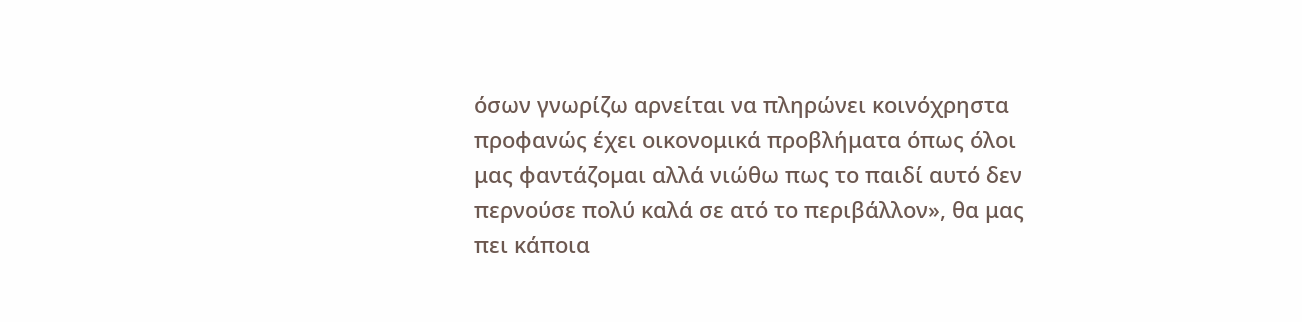όσων γνωρίζω αρνείται να πληρώνει κοινόχρηστα προφανώς έχει οικονομικά προβλήματα όπως όλοι μας φαντάζομαι αλλά νιώθω πως το παιδί αυτό δεν περνούσε πολύ καλά σε ατό το περιβάλλον», θα μας πει κάποια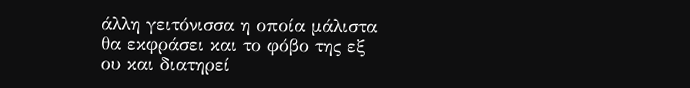άλλη γειτόνισσα η οποία μάλιστα θα εκφράσει και το φόβο της εξ ου και διατηρεί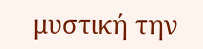μυστική την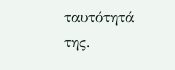ταυτότητά της.